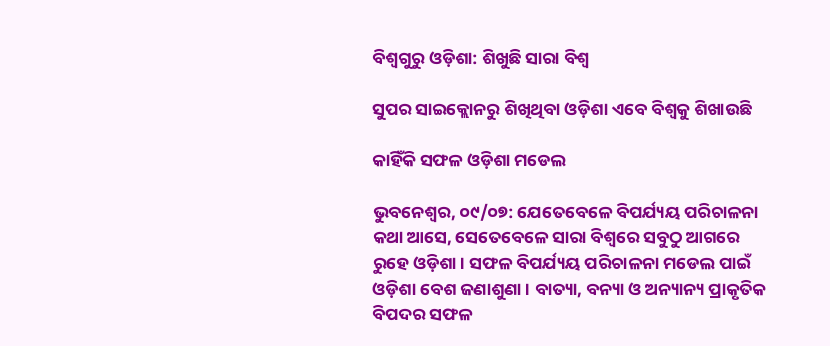ବିଶ୍ୱଗୁରୁ ଓଡ଼ିଶା: ଶିଖୁଛି ସାରା ବିଶ୍ୱ

ସୁପର ସାଇକ୍ଲୋନରୁ ଶିଖିଥିବା ଓଡ଼ିଶା ଏବେ ବିଶ୍ୱକୁ ଶିଖାଉଛି

କାହିଁକି ସଫଳ ଓଡ଼ିଶା ମଡେଲ

ଭୁବନେଶ୍ୱର, ୦୯/୦୭: ଯେତେବେଳେ ବିପର୍ଯ୍ୟୟ ପରିଚାଳନା କଥା ଆସେ, ସେତେବେଳେ ସାରା ବିଶ୍ବରେ ସବୁଠୁ ଆଗରେ ରୁହେ ଓଡ଼ିଶା। ସଫଳ ବିପର୍ଯ୍ୟୟ ପରିଚାଳନା ମଡେଲ ପାଇଁ ଓଡ଼ିଶା ବେଶ ଜଣାଶୁଣା। ବାତ୍ୟା, ବନ୍ୟା ଓ ଅନ୍ୟାନ୍ୟ ପ୍ରାକୃତିକ ବିପଦର ସଫଳ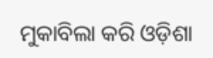ମୁକାବିଲା କରି ଓଡ଼ିଶା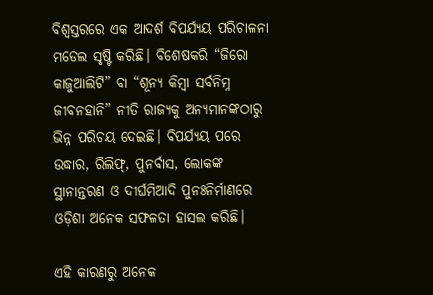ବିଶ୍ୱସ୍ତରରେ ଏକ ଆଦର୍ଶ ବିପର୍ଯ୍ୟୟ ପରିଚାଳନା ମଡେଲ ସୃଷ୍ଟି କରିଛି। ବିଶେଷକରି “ଜିରୋ କାଜୁଆଲିଟି” ବା “ଶୂନ୍ୟ କିମ୍ବା ସର୍ବନିମ୍ନ ଜୀବନହାନି” ନୀତି ରାଜ୍ୟକୁ ଅନ୍ୟମାନଙ୍କଠାରୁ ଭିନ୍ନ ପରିଚୟ ଦେଇଛି। ବିପର୍ଯ୍ୟୟ ପରେ ଉଦ୍ଧାର, ରିଲିଫ୍, ପୁନର୍ବାସ, ଲୋକଙ୍କ ସ୍ଥାନାନ୍ତରଣ ଓ ଦୀର୍ଘମିଆଦି ପୁନଃନିର୍ମାଣରେ ଓଡ଼ିଶା ଅନେକ ସଫଳତା ହାସଲ କରିଛି।

ଏହି କାରଣରୁ ଅନେକ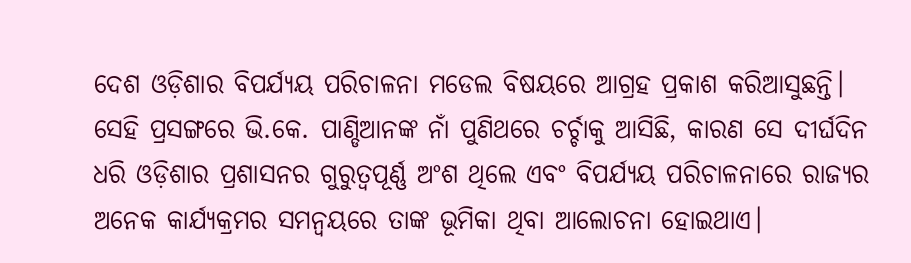ଦେଶ ଓଡ଼ିଶାର ବିପର୍ଯ୍ୟୟ ପରିଚାଳନା ମଡେଲ ବିଷୟରେ ଆଗ୍ରହ ପ୍ରକାଶ କରିଆସୁଛନ୍ତି। ସେହି ପ୍ରସଙ୍ଗରେ ଭି.କେ. ପାଣ୍ଡିଆନଙ୍କ ନାଁ ପୁଣିଥରେ ଚର୍ଚ୍ଚାକୁ ଆସିଛି, କାରଣ ସେ ଦୀର୍ଘଦିନ ଧରି ଓଡ଼ିଶାର ପ୍ରଶାସନର ଗୁରୁତ୍ୱପୂର୍ଣ୍ଣ ଅଂଶ ଥିଲେ ଏବଂ ବିପର୍ଯ୍ୟୟ ପରିଚାଳନାରେ ରାଜ୍ୟର ଅନେକ କାର୍ଯ୍ୟକ୍ରମର ସମନ୍ୱୟରେ ତାଙ୍କ ଭୂମିକା ଥିବା ଆଲୋଚନା ହୋଇଥାଏ।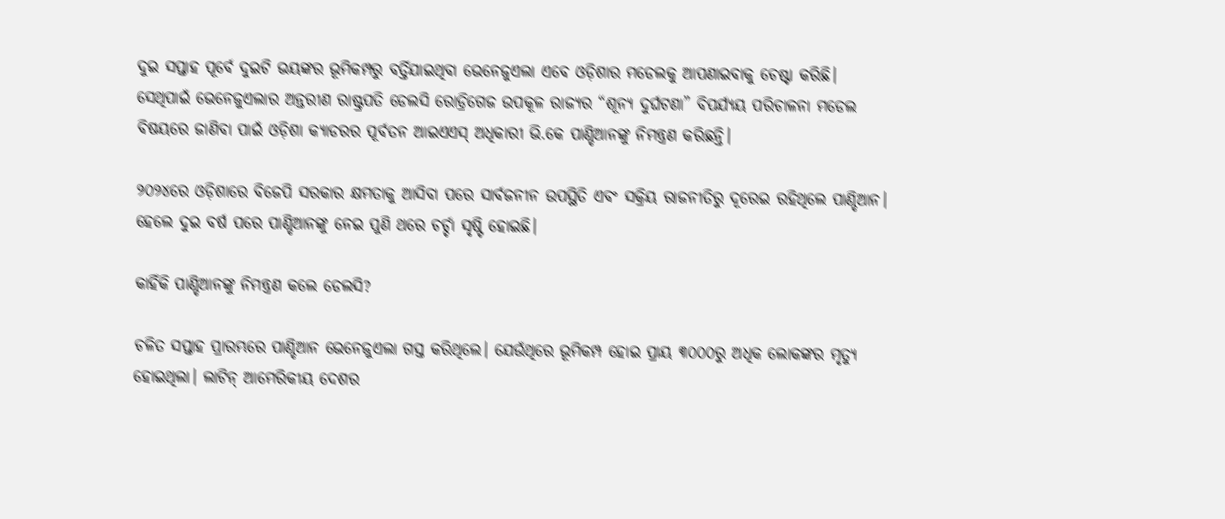ଦୁଇ ସପ୍ତାହ ପୂର୍ବେ ଦୁଇଟି ଭୟଙ୍କର ଭୂମିକମ୍ପରୁ ବର୍ତ୍ତିଯାଇଥିବା ଭେନେଜୁଏଲା ଏବେ ଓଡ଼ିଶାର ମଡେଲକୁ ଆପଣାଇବାକୁ ଚେଷ୍ଟା କରିଛି। ସେଥିପାଇଁ ଭେନେଜୁଏଲାର ଅନ୍ତରୀଣ ରାଷ୍ଟ୍ରପତି ଡେଲସି ରୋଡ୍ରିଗେଜ ଉପକୂଳ ରାଜ୍ୟର “ଶୂନ୍ୟ ଦୁର୍ଘଟଣା” ବିପର୍ଯ୍ୟୟ ପରିଚାଳନା ମଡେଲ ବିଷୟରେ ଜାଣିବା ପାଇଁ ଓଡ଼ିଶା କ୍ୟାଡରର ପୂର୍ବତନ ଆଇଏଏସ୍ ଅଧିକାରୀ ଭି.କେ ପାଣ୍ଡିଆନଙ୍କୁ ନିମନ୍ତ୍ରଣ କରିଛନ୍ତି।

୨୦୨୪ରେ ଓଡ଼ିଶାରେ ବିଜେପି ସରକାର କ୍ଷମତାକୁ ଆସିବା ପରେ ସାର୍ବଜନୀନ ଉପସ୍ଥିତି ଏବଂ ସକ୍ରିୟ ରାଜନୀତିରୁ ଦୂରେଇ ରହିଥିଲେ ପାଣ୍ଡିଆନ। ହେଲେ ଦୁଇ ବର୍ଷ ପରେ ପାଣ୍ଡିଆନଙ୍କୁ ନେଇ ପୁଣି ଥରେ ଚର୍ଚ୍ଚା ସୃଷ୍ଟି ହୋଇଛି।

କାହିଁକି ପାଣ୍ଡିଆନଙ୍କୁ ନିମନ୍ତ୍ରଣ କଲେ ଡେଲସି?

ଚଳିତ ସପ୍ତାହ ପ୍ରାରମ୍ଭରେ ପାଣ୍ଡିଆନ ଭେନେଜୁଏଲା ଗସ୍ତ କରିଥିଲେ। ଯେଉଁଥିରେ ଭୂମିକମ୍ପ ହୋଇ ପ୍ରାୟ ୩୦୦୦ରୁ ଅଧିକ ଲୋକଙ୍କର ମୃତ୍ୟୁ ହୋଇଥିଲା। ଲାଟିନ୍ ଆମେରିକୀୟ ଦେଶର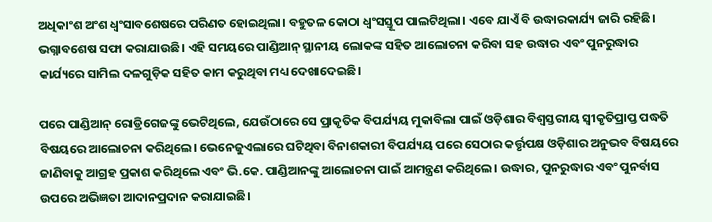ଅଧିକାଂଶ ଅଂଶ ଧ୍ୱଂସାବଶେଷରେ ପରିଣତ ହୋଇଥିଲା। ବହୁତଳ କୋଠା ଧ୍ୱଂସସ୍ତୂପ ପାଲଟିଥିଲା। ଏବେ ଯାଏଁ ବି ଉଦ୍ଧାରକାର୍ଯ୍ୟ ଜାରି ରହିଛି। ଭଗ୍ନାବଶେଷ ସଫା କରାଯାଉଛି‌। ଏହି ସମୟରେ ପାଣ୍ଡିଆନ୍ ସ୍ଥାନୀୟ ଲୋକଙ୍କ ସହିତ ଆଲୋଚନା କରିବା ସହ ଉଦ୍ଧାର ଏବଂ ପୁନରୁଦ୍ଧାର କାର୍ଯ୍ୟରେ ସାମିଲ ଦଳଗୁଡ଼ିକ ସହିତ କାମ କରୁଥିବା ମଧ୍ୟ ଦେଖାଦେଇଛି।

ପରେ ପାଣ୍ଡିଆନ୍ ରୋଡ୍ରିଗେଜଙ୍କୁ ଭେଟିଥିଲେ, ଯେଉଁଠାରେ ସେ ପ୍ରାକୃତିକ ବିପର୍ଯ୍ୟୟ ମୁକାବିଲା ପାଇଁ ଓଡ଼ିଶାର ବିଶ୍ୱସ୍ତରୀୟ ସ୍ୱୀକୃତିପ୍ରାପ୍ତ ପଦ୍ଧତି ବିଷୟରେ ଆଲୋଚନା କରିଥିଲେ। ଭେନେଜୁଏଲାରେ ଘଟିଥିବା ବିନାଶକାରୀ ବିପର୍ଯ୍ୟୟ ପରେ ସେଠାର କର୍ତ୍ତୃପକ୍ଷ ଓଡ଼ିଶାର ଅନୁଭବ ବିଷୟରେ ଜାଣିବାକୁ ଆଗ୍ରହ ପ୍ରକାଶ କରିଥିଲେ ଏବଂ ଭି.କେ. ପାଣ୍ଡିଆନଙ୍କୁ ଆଲୋଚନା ପାଇଁ ଆମନ୍ତ୍ରଣ କରିଥିଲେ। ଉଦ୍ଧାର, ପୁନରୁଦ୍ଧାର ଏବଂ ପୁନର୍ବାସ ଉପରେ ଅଭିଜ୍ଞତା ଆଦାନପ୍ରଦାନ କରାଯାଇଛି।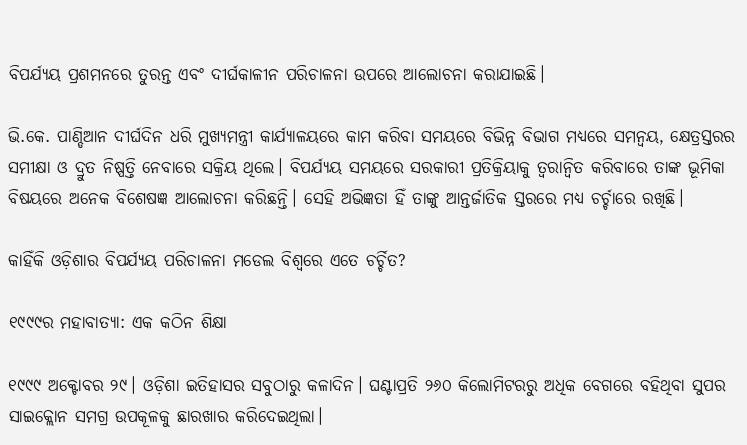ବିପର୍ଯ୍ୟୟ ପ୍ରଶମନରେ ତୁରନ୍ତ ଏବଂ ଦୀର୍ଘକାଳୀନ ପରିଚାଳନା ଉପରେ ଆଲୋଚନା କରାଯାଇଛି।

ଭି.କେ. ପାଣ୍ଡିଆନ ଦୀର୍ଘଦିନ ଧରି ମୁଖ୍ୟମନ୍ତ୍ରୀ କାର୍ଯ୍ୟାଳୟରେ କାମ କରିବା ସମୟରେ ବିଭିନ୍ନ ବିଭାଗ ମଧ୍ୟରେ ସମନ୍ୱୟ, କ୍ଷେତ୍ରସ୍ତରର ସମୀକ୍ଷା ଓ ଦ୍ରୁତ ନିଷ୍ପତ୍ତି ନେବାରେ ସକ୍ରିୟ ଥିଲେ। ବିପର୍ଯ୍ୟୟ ସମୟରେ ସରକାରୀ ପ୍ରତିକ୍ରିୟାକୁ ତ୍ୱରାନ୍ୱିତ କରିବାରେ ତାଙ୍କ ଭୂମିକା ବିଷୟରେ ଅନେକ ବିଶେଷଜ୍ଞ ଆଲୋଚନା କରିଛନ୍ତି। ସେହି ଅଭିଜ୍ଞତା ହିଁ ତାଙ୍କୁ ଆନ୍ତର୍ଜାତିକ ସ୍ତରରେ ମଧ୍ୟ ଚର୍ଚ୍ଚାରେ ରଖିଛି।

କାହିଁକି ଓଡ଼ିଶାର ବିପର୍ଯ୍ୟୟ ପରିଚାଳନା ମଡେଲ ବିଶ୍ୱରେ ଏତେ ଚର୍ଚ୍ଚିତ?

୧୯୯୯ର ମହାବାତ୍ୟା: ଏକ କଠିନ ଶିକ୍ଷା

୧୯୯୯ ଅକ୍ଟୋବର ୨୯। ଓଡ଼ିଶା ଇତିହାସର ସବୁଠାରୁ କଳାଦିନ। ଘଣ୍ଟାପ୍ରତି ୨୬୦ କିଲୋମିଟରରୁ ଅଧିକ ବେଗରେ ବହିଥିବା ସୁପର ସାଇକ୍ଲୋନ ସମଗ୍ର ଉପକୂଳକୁ ଛାରଖାର କରିଦେଇଥିଲା।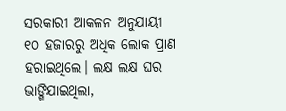ସରକାରୀ ଆକଳନ ଅନୁଯାୟୀ ୧୦ ହଜାରରୁ ଅଧିକ ଲୋକ ପ୍ରାଣ ହରାଇଥିଲେ। ଲକ୍ଷ ଲକ୍ଷ ଘର ଭାଙ୍ଗିଯାଇଥିଲା,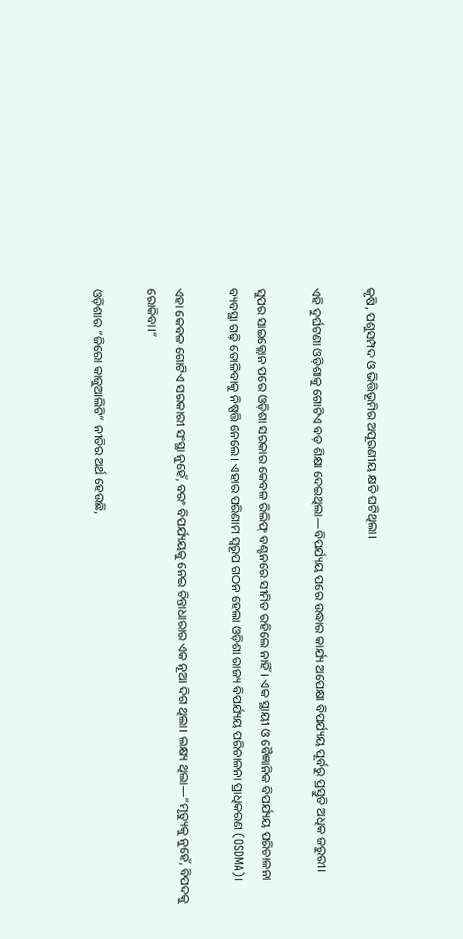କୃଷି, ପଶୁସମ୍ପଦ ଓ ଭିତ୍ତିଭୂମିର ଅପୂରଣୀୟ କ୍ଷତି ଘଟିଥିଲା।

ଏହି ଦୁର୍ଘଟଣା ଓଡ଼ିଶାକୁ ଗୋଟିଏ ବଡ଼ ଶିକ୍ଷା ଦେଇଥିଲା—ବିପର୍ଯ୍ୟୟ ପରେ ଉଦ୍ଧାର କାର୍ଯ୍ୟ ଅପେକ୍ଷା ବିପର୍ଯ୍ୟୟ ପୂର୍ବରୁ ପ୍ରସ୍ତୁତି ଅଧିକ ଜରୁରୀ।

ସୁପର ସାଇକ୍ଲୋନ ପରେ ଓଡ଼ିଶା ସରକାର କେବଳ ରିଲିଫ୍ ବଣ୍ଟନରେ ସୀମିତ ରହିଲେ ନାହିଁ। ଏକ ସ୍ଥାୟୀ ଓ ବୈଜ୍ଞାନିକ ବିପର୍ଯ୍ୟୟ ପରିଚାଳନା ବ୍ୟବସ୍ଥା ଗଢ଼ି ତୋଳିବାକୁ ନିଷ୍ପତ୍ତି ନେଲେ। ଏହାର ପରିଣାମ ସ୍ୱରୂପ ଗଠନ ହେଲା ଓଡ଼ିଶା ରାଜ୍ୟ ବିପର୍ଯ୍ୟୟ ପରିଚାଳନା ପ୍ରାଧିକରଣ (OSDMA)।

ଏହା କେବଳ ଗୋଟିଏ ସରକାରୀ ସଂସ୍ଥା ନୁହେଁ, ବରଂ ବିପର୍ଯ୍ୟୟକୁ ନେଇ ଚିନ୍ତାଧାରାର ଏକ ନୂଆ ଦିଗ ଥିଲା। ଲକ୍ଷ୍ୟ ଥିଲା—“ମୃତ୍ୟୁକୁ ନୁହେଁ, ବିପଦକୁ ରୋକିବା।”

ଓଡ଼ିଶାର “ଜିରୋ କାଜୁଆଲିଟି” ନୀତିର ଅର୍ଥ ହେଉଛି,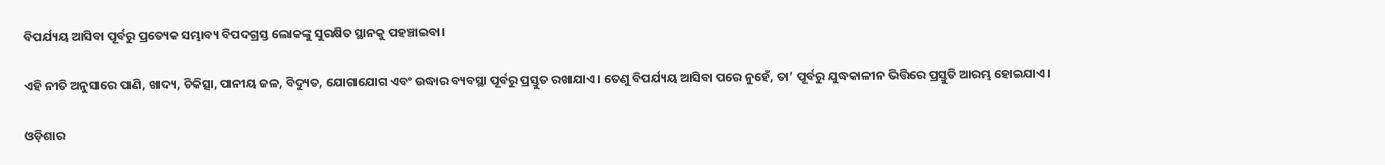ବିପର୍ଯ୍ୟୟ ଆସିବା ପୂର୍ବରୁ ପ୍ରତ୍ୟେକ ସମ୍ଭାବ୍ୟ ବିପଦଗ୍ରସ୍ତ ଲୋକଙ୍କୁ ସୁରକ୍ଷିତ ସ୍ଥାନକୁ ପହଞ୍ଚାଇବା।

ଏହି ନୀତି ଅନୁସାରେ ପାଣି, ଖାଦ୍ୟ, ଚିକିତ୍ସା, ପାନୀୟ ଜଳ, ବିଦ୍ୟୁତ, ଯୋଗାଯୋଗ ଏବଂ ଉଦ୍ଧାର ବ୍ୟବସ୍ଥା ପୂର୍ବରୁ ପ୍ରସ୍ତୁତ ରଖାଯାଏ। ତେଣୁ ବିପର୍ଯ୍ୟୟ ଆସିବା ପରେ ନୁହେଁ, ତା’ ପୂର୍ବରୁ ଯୁଦ୍ଧକାଳୀନ ଭିତ୍ତିରେ ପ୍ରସ୍ତୁତି ଆରମ୍ଭ ହୋଇଯାଏ।

ଓଡ଼ିଶାର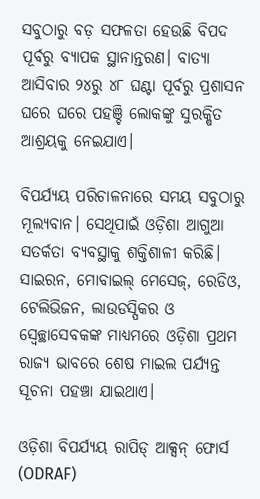ସବୁଠାରୁ ବଡ଼ ସଫଳତା ହେଉଛି ବିପଦ ପୂର୍ବରୁ ବ୍ୟାପକ ସ୍ଥାନାନ୍ତରଣ। ବାତ୍ୟା ଆସିବାର ୨୪ରୁ ୪୮ ଘଣ୍ଟା ପୂର୍ବରୁ ପ୍ରଶାସନ ଘରେ ଘରେ ପହଞ୍ଚି ଲୋକଙ୍କୁ ସୁରକ୍ଷିତ ଆଶ୍ରୟକୁ ନେଇଯାଏ।

ବିପର୍ଯ୍ୟୟ ପରିଚାଳନାରେ ସମୟ ସବୁଠାରୁ ମୂଲ୍ୟବାନ। ସେଥିପାଇଁ ଓଡ଼ିଶା ଆଗୁଆ ସତର୍କତା ବ୍ୟବସ୍ଥାକୁ ଶକ୍ତିଶାଳୀ କରିଛି। ସାଇରନ, ମୋବାଇଲ୍ ମେସେଜ୍, ରେଡିଓ, ଟେଲିଭିଜନ, ଲାଉଡସ୍ପିକର ଓ ସ୍ୱେଚ୍ଛାସେବକଙ୍କ ମାଧ୍ୟମରେ ଓଡ଼ିଶା ପ୍ରଥମ ରାଜ୍ୟ ଭାବରେ ଶେଷ ମାଇଲ ପର୍ଯ୍ୟନ୍ତ ସୂଚନା ପହଞ୍ଚା ଯାଇଥାଏ।

ଓଡ଼ିଶା ବିପର୍ଯ୍ୟୟ ରାପିଡ୍ ଆକ୍ସନ୍ ଫୋର୍ସ (ODRAF)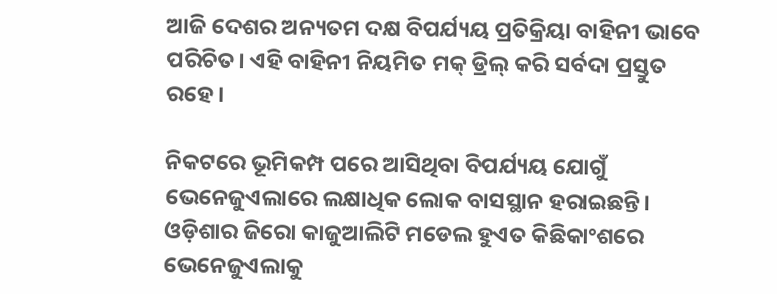ଆଜି ଦେଶର ଅନ୍ୟତମ ଦକ୍ଷ ବିପର୍ଯ୍ୟୟ ପ୍ରତିକ୍ରିୟା ବାହିନୀ ଭାବେ ପରିଚିତ। ଏହି ବାହିନୀ ନିୟମିତ ମକ୍ ଡ୍ରିଲ୍ କରି ସର୍ବଦା ପ୍ରସ୍ତୁତ ରହେ।

ନିକଟରେ ଭୂମିକମ୍ପ ପରେ ଆସିଥିବା ବିପର୍ଯ୍ୟୟ ଯୋଗୁଁ ଭେନେଜୁଏଲାରେ ଲକ୍ଷାଧିକ ଲୋକ ବାସସ୍ଥାନ ହରାଇଛନ୍ତି। ଓଡ଼ିଶାର ଜିରୋ କାଜୁଆଲିଟି ମଡେଲ ହୁଏତ କିଛିକାଂଶରେ ଭେନେଜୁଏଲାକୁ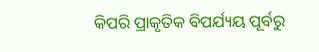କିପରି ପ୍ରାକୃତିକ ବିପର୍ଯ୍ୟୟ ପୂର୍ବରୁ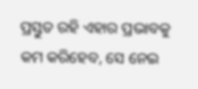ପ୍ରସ୍ତୁତ ରହି ଏହାର ପ୍ରଭାବକୁ କମ କରିହେବ, ସେ ନେଇ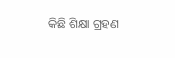କିଛି ଶିକ୍ଷା ଗ୍ରହଣ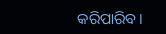କରିପାରିବ।